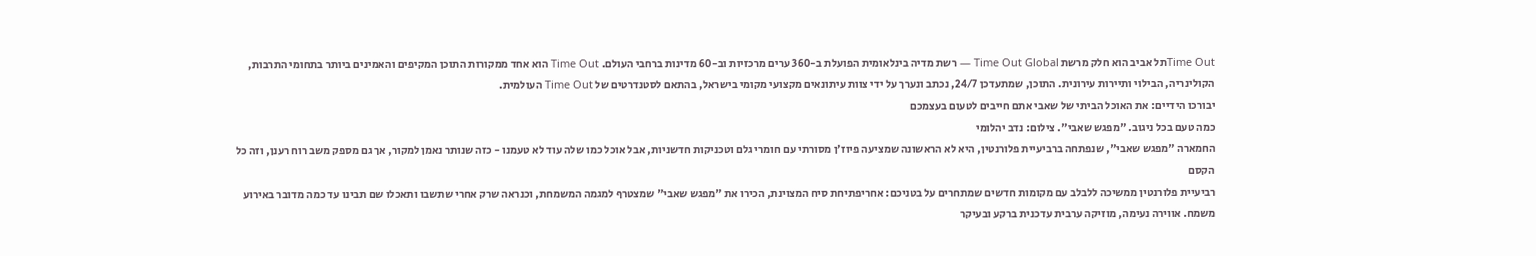Time Outתל אביב הוא חלק מרשת Time Out Global — רשת מדיה בינלאומית הפועלת ב-360 ערים מרכזיות וב-60 מדינות ברחבי העולם. Time Out הוא אחד ממקורות התוכן המקיפים והאמינים ביותר בתחומי התרבות, הקולינריה, הבילוי ותיירות עירונית. התוכן, שמתעדכן 24/7, נכתב ונערך על ידי צוות עיתונאים מקצועי מקומי בישראל, בהתאם לסטנדרטים של Time Out העולמית.
יבורכו הידיים: את האוכל הביתי של שאבי אתם חייבים לטעום בעצמכם
כמה טעם בכל ניגוב. "מפגש שאבי". צילום: נדב יהלומי
החמארה "מפגש שאבי", שנפתחה ברביעיית פלורנטין, היא לא הראשונה שמציעה פיוז׳ן מסורתי עם חומרי גלם וטכניקות חדשניות, אבל אוכל כמו שלה עוד לא טעמנו - כזה שנותר נאמן למקור, אך גם מספק משב רוח רענן, וזה כל הקסם
רביעיית פלורנטין ממשיכה ללבלב עם מקומות חדשים שמתחרים על בטניכם: אחריפתיחת סיח המצוינת, הכירו את "מפגש שאבי" שמצטרף למגמה המשמחת, וכנראה שרק אחרי שתשבו ותאכלו שם תבינו עד כמה מדובר באירוע משמח. אווירה נעימה, מוזיקה ערבית עדכנית ברקע ובעיקר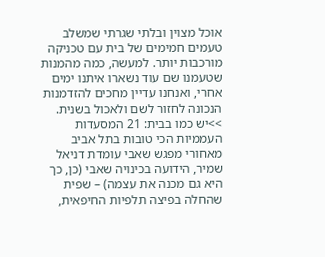אוכל מצוין ובלתי שגרתי שמשלב טעמים חמימים של בית עם טכניקה מורכבות יותר. למעשה, כמה מהמנות שטעמנו שם עוד נשארו איתנו ימים אחרי, ואנחנו עדיין מחכים להזדמנות הנכונה לחזור לשם ולאכול בשנית. >>יש כמו בבית: 21 המסעדות העממיות הכי טובות בתל אביב
מאחורי מפגש שאבי עומדת דניאל שמיר, הידועה בכינויה שאבי (כן, כך היא גם מכנה את עצמה) – שפית שהחלה בפיצה תלפיות החיפאית,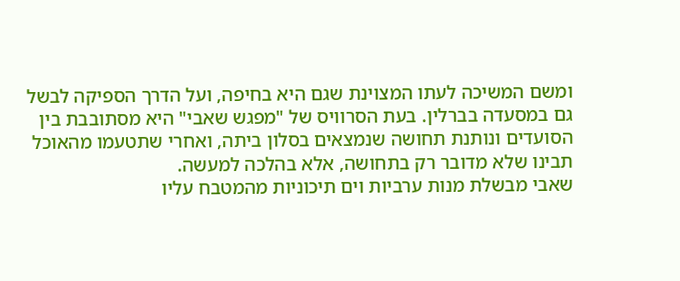ומשם המשיכה לעתו המצוינת שגם היא בחיפה, ועל הדרך הספיקה לבשל גם במסעדה בברלין. בעת הסרוויס של "מפגש שאבי" היא מסתובבת בין הסועדים ונותנת תחושה שנמצאים בסלון ביתה, ואחרי שתטעמו מהאוכל תבינו שלא מדובר רק בתחושה, אלא בהלכה למעשה.
שאבי מבשלת מנות ערביות וים תיכוניות מהמטבח עליו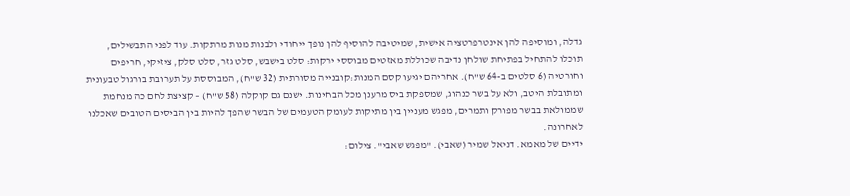גדלה, ומוסיפה להן אינטרפרטציה אישית, שמיטיבה להוסיף להן נופך ייחודי ולבנות מנות מרתקות. עוד לפני התבשילים, תוכלו להתחיל בפתיחת שולחן נדיבה שכוללת מאזטים מבוססי ירקות: סלט בישבש, סלט גזר, סלט סלק, ציזיקי, חריפים וחורטיה (6 סלטים ב-64 ש"ח). אחריהם יגיעו קסם המנות:קובנייה מסורתית (32 ש"ח), המבוססת על תערובת בורגול טבעונית ומתובלת היטב, ולא על בשר כנהוג, שמספקת ביס מרענן מכל הבחינות. ישנם גם קוקלה (58 ש"ח) – קציצת לחם כה מנחמת שממולאת בבשר מפורק ותמרים, מפגש מעניין בין מתיקות לעומק הטעמים של הבשר שהפך להיות בין הביסים הטובים שאכלנו לאחרונה.
ידיים של מאמא. דניאל שמיר (שאבי). "מפגש שאבי". צילום: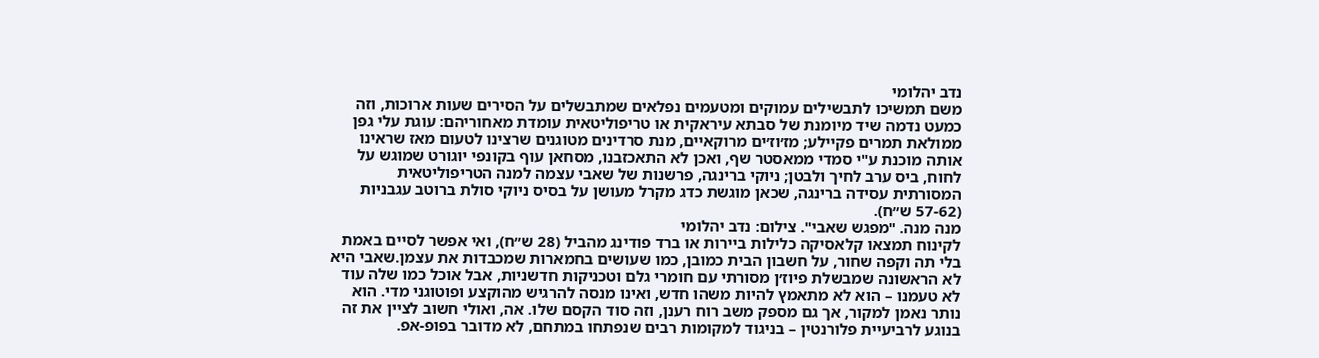נדב יהלומי
משם תמשיכו לתבשילים עמוקים ומטעמים נפלאים שמתבשלים על הסירים שעות ארוכות, וזה כמעט נדמה שיד מיומנת של סבתא עיראקית או טריפוליטאית עומדת מאחוריהם: עוגת עלי גפן ממולאת תמרים פקיילע; מז׳וז׳ים מרוקאיים, מנת סרדינים מטוגנים שרצינו לטעום מאז שראינו אותה מוכנת ע"י סמדי ממאסטר שף, ואכן לא התאכזבנו, מסחאן עוף בקונפי יוגורט שמוגש על לחוח, ביס ערב לחיך ולבטן; ניוקי ברינגה, פרשנות של שאבי עצמה למנה הטריפוליטאית המסורתית עסידה ברינגה, שכאן מוגשת כדג מקרל מעושן על בסיס ניוקי סולת ברוטב עגבניות (57-62 ש״ח).
מנה מנה. "מפגש שאבי". צילום: נדב יהלומי
לקינוח תמצאו קלאסיקה כלילות ביירות או ברד פודינג מהביל (28 ש״ח), ואי אפשר לסיים באמת בלי תה וקפה שחור, על חשבון הבית כמובן, כמו שעושים בחמארות שמכבדות את עצמן.שאבי היא לא הראשונה שמבשלת פיוז׳ן מסורתי עם חומרי גלם וטכניקות חדשניות, אבל אוכל כמו שלה עוד לא טעמנו – הוא לא מתאמץ להיות משהו חדש, ואינו מנסה להרגיש מהוקצע ופוטוגני מדי. הוא נותר נאמן למקור, אך גם מספק משב רוח רענן, וזה סוד הקסם שלו. אה, ואולי חשוב לציין את זה בנוגע לרביעיית פלורנטין – בניגוד למקומות רבים שנפתחו במתחם, לא מדובר בפופ-אפ.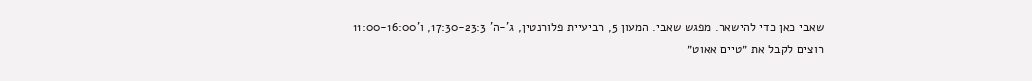שאבי כאן כדי להישאר. מפגש שאבי. המעון 5, רביעיית פלורנטין, ג'-ה' 17:30-23:3, ו'11:00-16:00
רוצים לקבל את ״טיים אאוט״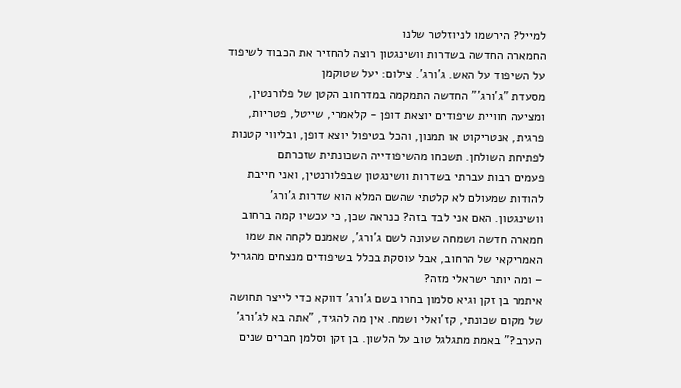למייל? הירשמו לניוזלטר שלנו
החמארה החדשה בשדרות וושינגטון רוצה להחזיר את הכבוד לשיפוד
על השיפוד על האש. ג'ורג'. צילום: יעל שטוקמן
מסעדת "ג'ורג'" החדשה התמקמה במדרחוב הקטן של פלורנטין, ומציעה חוויית שיפודים יוצאת דופן - קלאמרי, שייטל, פטריות, פרגית, אנטריקוט או תמנון, והכל בטיפול יוצא דופן, ובליווי קטנות לפתיחת השולחן. תשכחו מהשיפודייה השכונתית שזכרתם
פעמים רבות עברתי בשדרות וושינגטון שבפלורנטין, ואני חייבת להודות שמעולם לא קלטתי שהשם המלא הוא שדרות ג'ורג' וושינגטון. האם אני לבד בזה? כנראה שכן, כי עכשיו קמה ברחוב חמארה חדשה ושמחה שעונה לשם ג'ורג', שאמנם לקחה את שמו האמריקאי של הרחוב, אבל עוסקת בכלל בשיפודים מנצחים מהגריל – ומה יותר ישראלי מזה?
איתמר בן זקן וגיא סלמון בחרו בשם ג'ורג' דווקא כדי לייצר תחושה של מקום שכונתי, קז'ואלי ושמח. אין מה להגיד, "אתה בא לג'ורג' הערב?" באמת מתגלגל טוב על הלשון. בן זקן וסלמן חברים שנים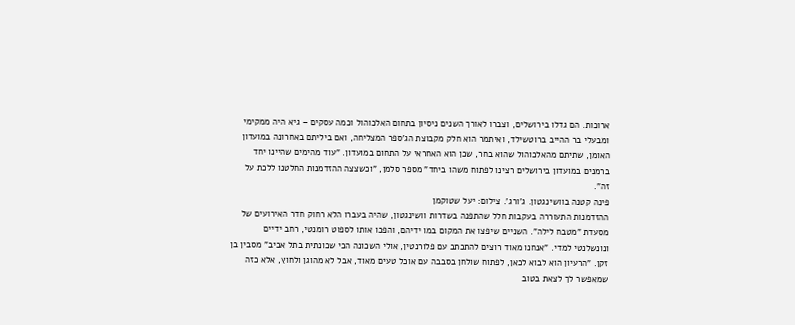ארוכות. הם גדלו בירושלים, וצברו לאורך השנים ניסיון בתחום האלכוהול וכמה עסקים – גיא היה ממקימי ומבעלי בר ההייב ברוטשילד, ואיתמר הוא חלק מקבוצת הג'ספר המצליחה, ואם ביליתם באחרונה במועדון האומן, שתיתם מהאלכוהול שהוא בחר, שכן הוא האחראי על התחום במועדון. "עוד מהימים שהיינו יחד ברמנים במועדון בירושלים רצינו לפתוח משהו ביחד" מספר סלמן, "וכשצצה ההזדמנות החלטנו ללכת על זה".
פינה קטנה בוושינגטון. ג'ורג'. צילום: יעל שטוקמן
ההזדמנות התעוררה בעקבות חלל שהתפנה בשדרות וושינגטון, שהיה בעברו הלא רחוק חדר האירועים של מסעדת "מטבח לילה". השניים שיפצו את המקום במו ידיהם, והפכו אותו לספוט רומנטי, רחב ידיים ונונשלנטי למדי. "אנחנו מאוד רוצים להתכתב עם פלורנטין, אולי השכונה הכי שכונתית בתל אביב" מסבין בן זקן. "הרעיון הוא לבוא לכאן, לפתוח שולחן בסבבה עם אוכל טעים מאוד, אבל לא מהוגן ולחוץ, אלא כזה שמאפשר לך לצאת בטוב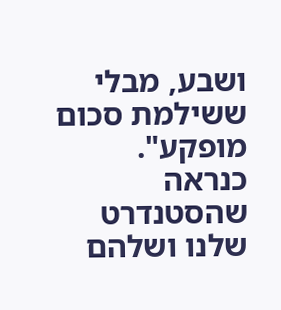ושבע, מבלי ששילמת סכום מופקע".
כנראה שהסטנדרט שלנו ושלהם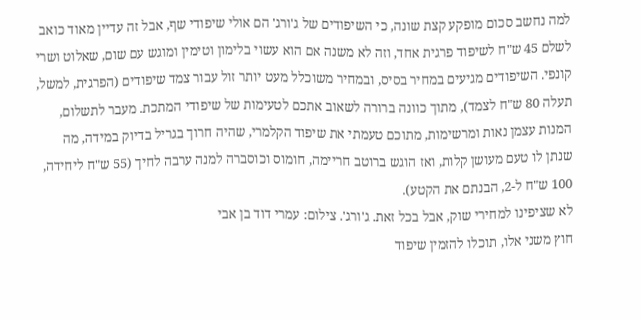למה נחשב סכום מופקע קצת שונה, כי השיפודים של ג'ורג' הם אולי שיפודי שף, אבל זה עדיין מאוד כואב לשלם 45 ש"ח לשיפוד פרגית אחד, וזה לא משנה אם הוא עשוי בלימון וטימין ומוגש עם שום, שאלוט ושרי קונפי. השיפודים מגיעים במחיר בסיס, ובמחיר משוכלל מעט יותר זול עבור צמד שיפודים (הפרגית, למשל, תעלה 80 ש"ח לצמד), מתוך כוונה ברורה לשאוב אתכם לטעימות של שיפודי המתכת. מעבר לתשלום, המנות עצמן נאות ומרשימות, מתוכם טעמתי את שיפוד הקלמרי, שהיה חרוך בגריל בדיוק במידה, מה שנתן לו טעם מעושן קלות, ואז הוגש ברוטב חריימה, חומוס וכוסברה למנה ערבה לחיך (55 ש"ח ליחידה, 100 ש"ח ל-2, הבנתם את הקטע).
לא שציפינו למחירי שוק, אבל בכל זאת. ג'ורג'. צילום: עמרי דוד בן אבי
חוץ משני אלו, תוכלו להזמין שיפוד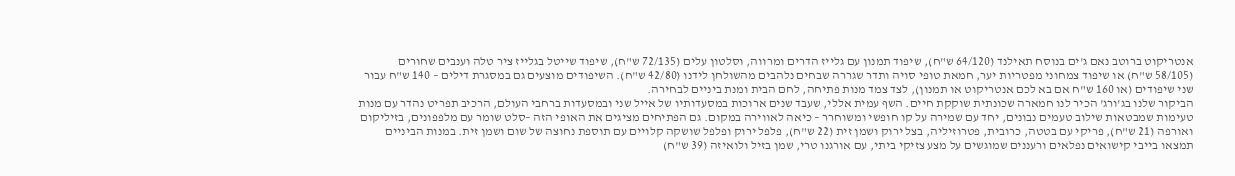אנטריקוט ברוטב נאם ג'ים בנוסח תאילנד (64/120 ש"ח), שיפוד תמנון עם גלייז הדרים ומרווה, וסלטון עלים (72/135 ש"ח), שיפוד שייטל בגלייז ציר טלה וענבים שחורים (58/105 ש"ח) או שיפוד צמחוני מפטריות יער, חמאת טופי סויה ותדר שגררה שבחים נלהבים מהשולחן לידנו (42/80 ש"ח). השיפודים מוצעים גם במסגרת דילים – 140 ש"ח עבור שני שיפודים (או 160 ש"ח אם בא לכם אנטריקוט או תמנון), לצד צמד מנות פתיחה, לחם הבית ומנת ביניים לבחירה.
הביקור שלנו בג'ורג' הכיר לנו חמארה שכונתית שוקקת חיים. השף עמית אללי, שעבד שנים ארוכות במסעדותיו של אייל שני ובמסעדות ברחבי העולם, הרכיב תפריט נהדר עם מנות טעימות שמבטאות שילוב טעמים נבונים, יחד עם שמירה על קו חופשי ומשוחרר – כיאה לאווירה במקום. גם הפתיחים מציגים את האופי הזה –סלט שומר עם מלפפונים, בזיליקום ואורפה (21 ש"ח), פריקי עם בטטה, כרובית, פטרוזיליה, בצל ירוק ושמן זית (22 ש"ח), פלפל ירוק ופלפל שושקה קלויים עם תוספת נחוצה של שום ושמן זית. במנות הביניים תמצאו בייבי קישואים נפלאים ורעננים שמוגשים על מצע צזיקי ביתי, עם אורגנו טרי, שמן בזיל ולואיזה (39 ש"ח)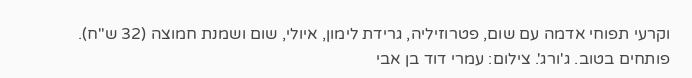וקרעי תפוחי אדמה עם שום, פטרוזיליה, גרידת לימון, איולי, שום ושמנת חמוצה (32 ש"ח).
פותחים בטוב. ג'ורג'. צילום: עמרי דוד בן אבי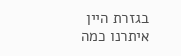בגזרת היין איתרנו כמה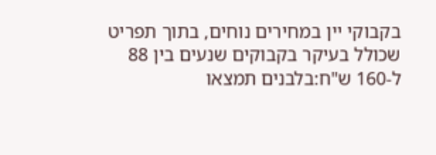בקבוקי יין במחירים נוחים, בתוך תפריט שכולל בעיקר בקבוקים שנעים בין 88 ל-160 ש"ח:בלבנים תמצאו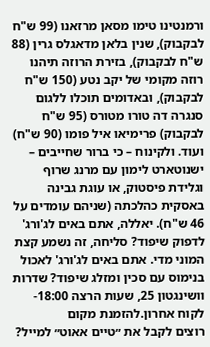ורמנטינו טימו מסאן מרזאנו (99 ש"ח לבקבוק), שנין בלאן מדאגלס גרין (88 ש"ח לבקבוק), בזירת הרוזה תיהנו רוזה מקומי של יקב נטע (150 ש"ח לבקבוק), ובאדומים תוכלו ללגום סנגרה דה טורו מטורס (95 ש"ח לבקבוק) פרימיאו איל פומו (90 ש"ח) ועוד. ולקינוח – כי ברור שחייבים – ישנוטארט לימון עם מרנג שרוף וגלידת פיסטוק, או עוגת גבינה באסקית כהלכתה (שניהם עומדים על 46 ש"ח). יאללה, אתם באים לג'ורג' לדפוק שיפוד? סליחה, זה נשמע קצת המוני מדי. אתם באים לג'ורג' לאכול בנימוס עם סכין ומזלג שיפוד? שדרות וושינגטון 25, שעות הרצה 18:00-לקוח אחרון.להזמנת מקום
רוצים לקבל את ״טיים אאוט״ למייל?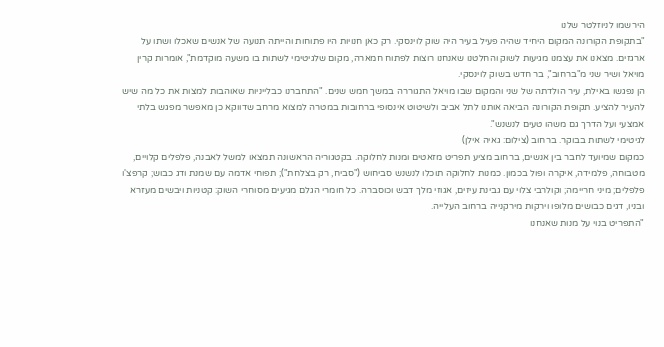הירשמו לניוזלטר שלנו
"בתקופת הקורונה המקום היחיד שהיה פעיל בעיר היה שוק לוינסקי. רק כאן חנויות היו פתוחות והייתה תנועה של אנשים שאכלו ושתו על ארגזים. מצאנו את עצמנו מגיעות לשוק והחלטנו שאנחנו רוצות לפתוח חמארה, מקום שלגיטימי לשתות בו משעה מוקדמת", אומרות קרין מויאל ושיר שני מ"ברחוב", בר חדש בשוק לוינסקי.
הן נפגשו באילת, עיר הולדתה של שני והמקום שבו מויאל התגוררה במשך חמש שנים. "התחברנו כבלייניות שאוהבות למצות את כל מה שיש להעיר להציע. תקופת הקורונה הביאה אותנו לתל אביב ולשיטוט אינסופי ברחובות במטרה למצוא מרחב שדווקא כן מאפשר מפגש בלתי אמצעי ועל הדרך גם משהו טעים לנשנש".
לגיטימי לשתות בבוקר. ברחוב (צילום: גאיה אילן)
כמקום שמיועד לחבר בין אנשים, ברחוב מציע תפריט מזאטים ומנות לחלוקה. בקטגוריה הראשונה תמצאו למשל לאבנה, פלפלים קלויים, מטבוחה, פלמידה, איקרה ופול בכמון. כמנות לחלוקה תוכלו לנשנש סביחוש ("סביח, רק בצלחת"); תפוחי אדמה עם שמנת ודג כבוש; קרפצ'ו פלפלים; מיני חריימה; וקולרבי צלוי עם גבינת עיזים, אגוזי מלך דבש וכוסברה. כל חומרי הגלם מגיעים מסוחרי השוק: קטניות ויבשים מעזרא ובניו, דגים כבושים מלופו וירקות מירקנייה ברחוב העלייה.
"התפריט בנוי על מנות שאנחנו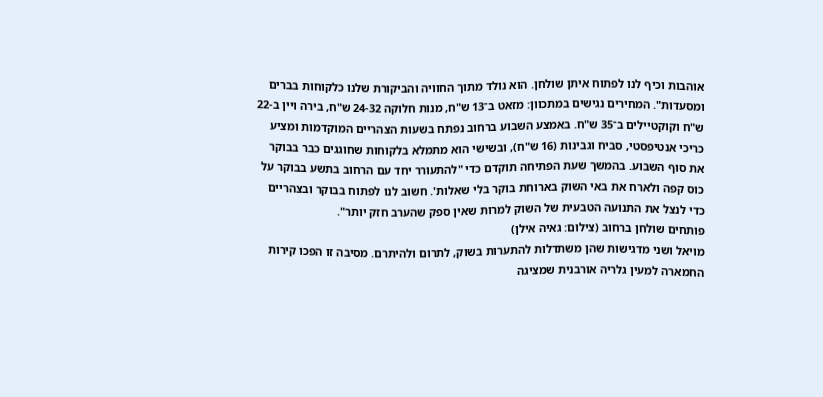אוהבות וכיף לנו לפתוח איתן שולחן. הוא נולד מתוך החוויה והביקורת שלנו כלקוחות בברים ומסעדות". המחירים נגישים במתכוון: מזאט ב־13 ש"ח, מנות חלוקה 24-32 ש"ח, בירה ויין ב-22 ש"ח וקוקטיילים ב־35 ש"ח. באמצע השבוע ברחוב נפתח בשעות הצהריים המוקדמות ומציע כריכי אנטיפסטי, סביח וגבינות (16 ש"ח), ובשישי הוא מתמלא בלקוחות שחוגגים כבר בבוקר את סוף השבוע. בהמשך שעת הפתיחה תוקדם כדי "להתעורר יחד עם הרחוב בתשע בבוקר על כוס קפה ולארח את באי השוק בארוחת בוקר בלי שאלות'. חשוב לנו לפתוח בבוקר ובצהריים כדי לנצל את התנועה הטבעית של השוק למרות שאין ספק שהערב חזק יותר".
פותחים שולחן ברחוב (צילום: גאיה אילן)
מויאל ושני מדגישות שהן משתדלות להתערות בשוק, לתרום ולהיתרם. מסיבה זו הפכו קירות החמארה למעין גלריה אורבנית שמציגה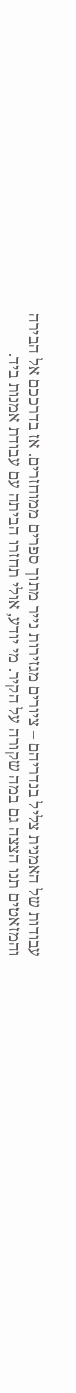עבודות של האמנית צליל בנדריהם – ציורים מגזירות נייר מתוך ספרים ממוחזרים. אז בדרככם אל הבירה והמזאטים תנו הצצה גם במה שקורה על הקיר. מי יודע, אולי תחזרו הביתה עם עבודת אמנות ביד.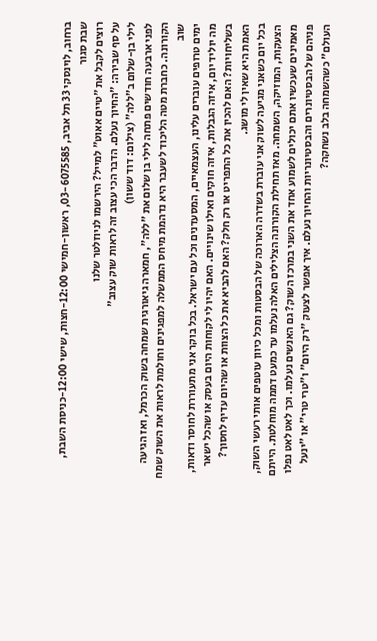ברחוב, לוינסקי 33 תל אביב, 03-6075585, ראשון-חמישי 12:00-חצות, שישי 12:00-כניסת השבת, שבת סגור
רוצים לקבל את ״טיים אאוט״ למייל? הירשמו לניוזלטר שלנו
על סף שבירה: "החיוך נעלם. הדבר הכי עצוב זה לראות שוק עצוב"
לילי בן-שלום ב"ללה" (צילום: דוד ששון)
לפני ארבעה חודשים פתחה לילי בן שלום את "ללה", חמארה גיאורגית שמחה בשוק הכרמל, ואז הגיעה הקורונה. כחברת מטה הליכוד לשעבר היא נדהמת מיחס הממשלה למפגינים וחולמת לראות את השוק שמח שוב
ימים טרופים עוברים עלינו, העצמאיים, המסעדנים וכל עם ישראל. בכל בוקר אני מתעוררת לחוסר ודאות, מה יוליד יום, איזה הגבלות, איזה חוקים ואילו שינויים. האם יהיו לי לקוחות היום בעסק או שהכל ישאר בשליחויות? האם להכין את כל התפריט או רק חלק? האם להביא את כל הצוות או שהיום עדיף לחסוך? האמת היא שאין לי מושג.
בכל יום כשאני מגיעה לשוק אני עוברת בשדרה הארוכה של הבסטות ומכל כיוון עוטפים אותי רעשי השוק, הצעקות, המוזיקה, השמחה. מאז תחילת הקורונה הצלילים האלה נעלמו עד כמעט דממה מוחלטת. הייתם מאמינים שעכשיו אתם יכולים לשמוע אחד את השני במרכז השוק? גם האנשים נעלמו. וכך לאט לאט נפלו פניהם של הבסטיונרים והבסטיונריות והחיוך נעלם. איך אפשר לצעוק "רק היום" ו"טרי טרי" או "ינעל העולם" כשהשמחה בלב נשחקה?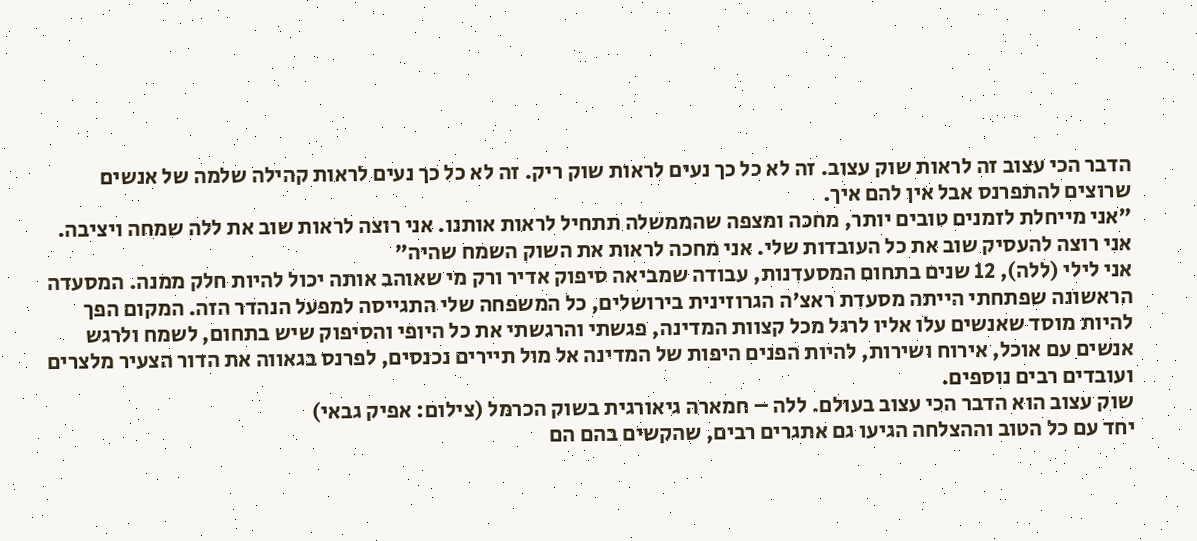הדבר הכי עצוב זה לראות שוק עצוב. זה לא כל כך נעים לראות שוק ריק. זה לא כל כך נעים לראות קהילה שלמה של אנשים שרוצים להתפרנס אבל אין להם איך.
"אני מייחלת לזמנים טובים יותר, מחכה ומצפה שהממשלה תתחיל לראות אותנו. אני רוצה לראות שוב את ללה שמחה ויציבה. אני רוצה להעסיק שוב את כל העובדות שלי. אני מחכה לראות את השוק השמח שהיה"
אני לילי (ללה), 12 שנים בתחום המסעדנות, עבודה שמביאה סיפוק אדיר ורק מי שאוהב אותה יכול להיות חלק ממנה. המסעדה הראשונה שפתחתי הייתה מסעדת ראצ'ה הגרוזינית בירושלים, כל המשפחה שלי התגייסה למפעל הנהדר הזה. המקום הפך להיות מוסד שאנשים עלו אליו לרגל מכל קצוות המדינה, פגשתי והרגשתי את כל היופי והסיפוק שיש בתחום, לשמח ולרגש אנשים עם אוכל, אירוח ושירות, להיות הפנים היפות של המדינה אל מול תיירים נכנסים, לפרנס בגאווה את הדור הצעיר מלצרים ועובדים רבים נוספים.
שוק עצוב הוא הדבר הכי עצוב בעולם. ללה – חמארה גיאורגית בשוק הכרמל (צילום: אפיק גבאי)
יחד עם כל הטוב וההצלחה הגיעו גם אתגרים רבים, שהקשים בהם הם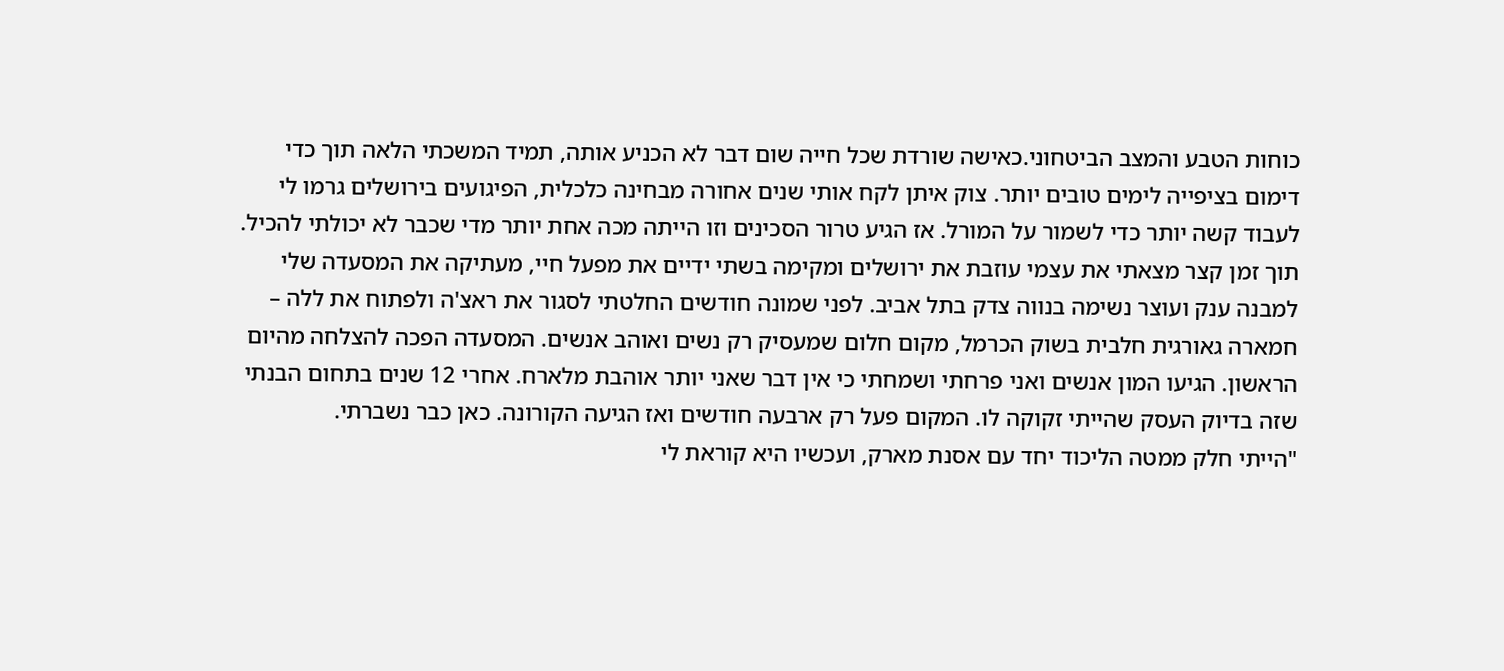כוחות הטבע והמצב הביטחוני.כאישה שורדת שכל חייה שום דבר לא הכניע אותה, תמיד המשכתי הלאה תוך כדי דימום בציפייה לימים טובים יותר. צוק איתן לקח אותי שנים אחורה מבחינה כלכלית, הפיגועים בירושלים גרמו לי לעבוד קשה יותר כדי לשמור על המורל. אז הגיע טרור הסכינים וזו הייתה מכה אחת יותר מדי שכבר לא יכולתי להכיל.
תוך זמן קצר מצאתי את עצמי עוזבת את ירושלים ומקימה בשתי ידיים את מפעל חיי, מעתיקה את המסעדה שלי למבנה ענק ועוצר נשימה בנווה צדק בתל אביב. לפני שמונה חודשים החלטתי לסגור את ראצ'ה ולפתוח את ללה – חמארה גאורגית חלבית בשוק הכרמל, מקום חלום שמעסיק רק נשים ואוהב אנשים. המסעדה הפכה להצלחה מהיום הראשון. הגיעו המון אנשים ואני פרחתי ושמחתי כי אין דבר שאני יותר אוהבת מלארח. אחרי 12 שנים בתחום הבנתי שזה בדיוק העסק שהייתי זקוקה לו. המקום פעל רק ארבעה חודשים ואז הגיעה הקורונה. כאן כבר נשברתי.
"הייתי חלק ממטה הליכוד יחד עם אסנת מארק, ועכשיו היא קוראת לי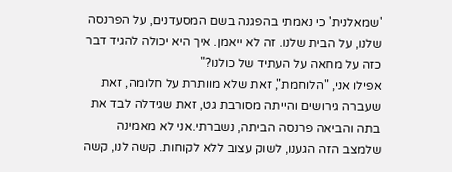'שמאלנית' כי נאמתי בהפגנה בשם המסעדנים, על הפרנסה שלנו, על הבית שלנו. זה לא ייאמן. איך היא יכולה להגיד דבר כזה על מחאה על העתיד של כולנו?"
אפילו אני, "הלוחמת", זאת שלא מוותרת על חלומה, זאת שעברה גירושים והייתה מסורבת גט, זאת שגידלה לבד את בתה והביאה פרנסה הביתה, נשברתי.אני לא מאמינה שלמצב הזה הגענו, לשוק עצוב ללא לקוחות. קשה לנו, קשה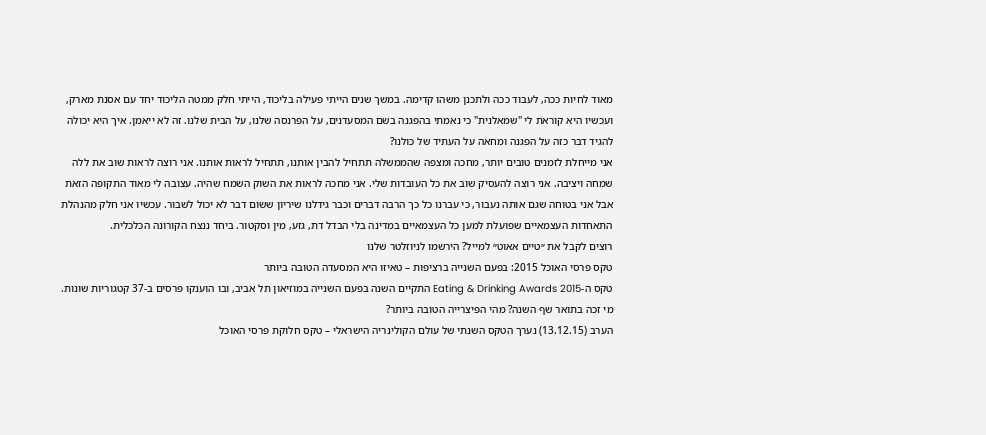מאוד לחיות ככה, לעבוד ככה ולתכנן משהו קדימה. במשך שנים הייתי פעילה בליכוד, הייתי חלק ממטה הליכוד יחד עם אסנת מארק, ועכשיו היא קוראת לי "שמאלנית" כי נאמתי בהפגנה בשם המסעדנים, על הפרנסה שלנו, על הבית שלנו. זה לא ייאמן. איך היא יכולה להגיד דבר כזה על הפגנה ומחאה על העתיד של כולנו?
אני מייחלת לזמנים טובים יותר, מחכה ומצפה שהממשלה תתחיל להבין אותנו, תתחיל לראות אותנו. אני רוצה לראות שוב את ללה שמחה ויציבה. אני רוצה להעסיק שוב את כל העובדות שלי. אני מחכה לראות את השוק השמח שהיה. עצובה לי מאוד התקופה הזאת אבל אני בטוחה שגם אותה נעבור, כי עברנו כל כך הרבה דברים וכבר גידלנו שיריון ששום דבר לא יכול לשבור. עכשיו אני חלק מהנהלת התאחדות העצמאיים שפועלת למען כל העצמאיים במדינה בלי הבדל דת, גזע, מין וסקטור. ביחד ננצח הקורונה הכלכלית.
רוצים לקבל את ״טיים אאוט״ למייל? הירשמו לניוזלטר שלנו
טקס פרסי האוכל 2015: בפעם השנייה ברציפות – טאיזו היא המסעדה הטובה ביותר
טקס ה-Eating & Drinking Awards 2015 התקיים השנה בפעם השנייה במוזיאון תל אביב, ובו הוענקו פרסים ב-37 קטגוריות שונות. מי זכה בתואר שף השנה? מהי הפיצרייה הטובה ביותר?
הערב (13.12.15) נערך הטקס השנתי של עולם הקולינריה הישראלי – טקס חלוקת פרסי האוכל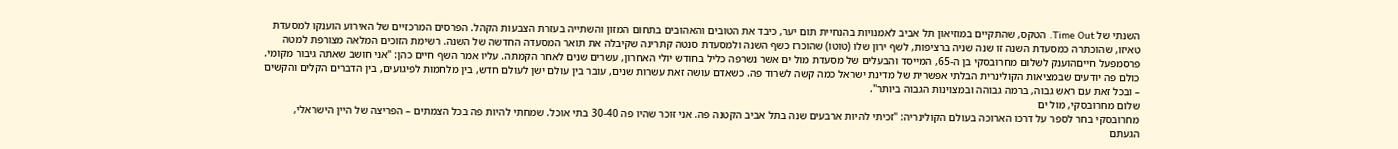השנתי של Time Out. הטקס, שהתקיים במוזיאון תל אביב לאמנויות בהנחיית תום יער, כיבד את הטובים והאהובים בתחום המזון והשתייה בעזרת הצבעות הקהל. הפרסים המרכזיים של האירוע הוענקו למסעדת טאיזו, שהוכתרה כמסעדת השנה זו שנה שניה ברציפות, לשף ירון שלו (טוטו) שהוכרז כשף השנה ולמסעדת סנטה קתרינה שקיבלה את תואר המסעדה החדשה של השנה. רשימת הזוכים המלאה מצורפת למטה
פרסמפעל חייםהוענק לשלום מחרובסקי בן ה-65, המייסד והבעלים של מסעדת מול ים אשר נשרפה כליל בחודש יולי האחרון, עשרים שנים לאחר הקמתה. עליו אמר השף חיים כהן: "אני חושב שאתה גיבור מקומי. כולם פה יודעים שבמציאות הקולינרית הבלתי אפשרית של מדינת ישראל כמה קשה לשרוד פה. כשאדם עושה זאת עשרות שנים, עובר בין עולם ישן לעולם חדש, בין מלחמות לפיגועים, בין הדברים הקלים והקשים – ובכל זאת עם ראש גבוה, ברמה גבוהה ובמצוינות הגבוה ביותר".
שלום מחרובסקי, מול ים
מחרובסקי בחר לספר על דרכו הארוכה בעולם הקולינריה: "זכיתי להיות ארבעים שנה בתל אביב הקטנה פה. אני זוכר שהיו פה 30-40 בתי אוכל. שמחתי להיות פה בכל הצמתים – הפריצה של היין הישראלי, הגעתם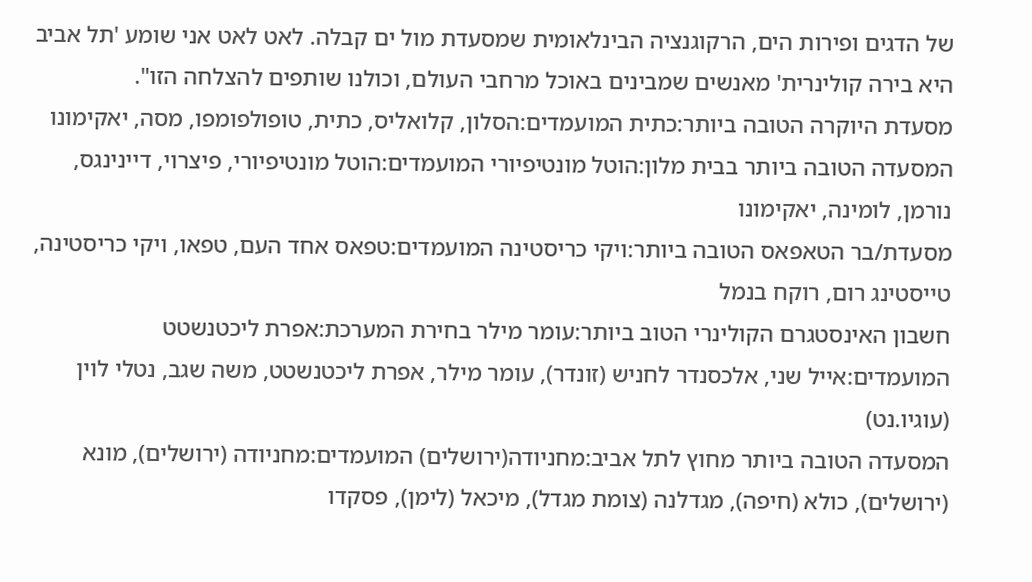של הדגים ופירות הים, הרקוגנציה הבינלאומית שמסעדת מול ים קבלה. לאט לאט אני שומע 'תל אביב היא בירה קולינרית' מאנשים שמבינים באוכל מרחבי העולם, וכולנו שותפים להצלחה הזו".
מסעדת היוקרה הטובה ביותר:כתית המועמדים:הסלון, קלואליס, כתית, טופולפומפו, מסה, יאקימונו
המסעדה הטובה ביותר בבית מלון:הוטל מונטיפיורי המועמדים:הוטל מונטיפיורי, פיצרוי, דיינינגס, נורמן, לומינה, יאקימונו
מסעדת/בר הטאפאס הטובה ביותר:ויקי כריסטינה המועמדים:טפאס אחד העם, טפאו, ויקי כריסטינה, טייסטינג רום, רוקח בנמל
חשבון האינסטגרם הקולינרי הטוב ביותר:עומר מילר בחירת המערכת:אפרת ליכטנשטט המועמדים:אייל שני, אלכסנדר לחניש (זונדר), עומר מילר, אפרת ליכטנשטט, משה שגב, נטלי לוין (עוגיו.נט)
המסעדה הטובה ביותר מחוץ לתל אביב:מחניודה(ירושלים) המועמדים:מחניודה (ירושלים), מונא (ירושלים), כולא (חיפה), מגדלנה (צומת מגדל), מיכאל (לימן), פסקדו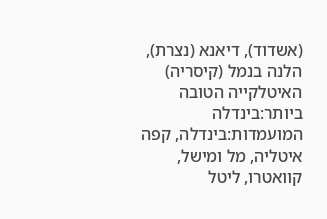(אשדוד), דיאנא (נצרת), הלנה בנמל (קיסריה)
האיטלקייה הטובה ביותר:בינדלה המועמדות:בינדלה, קפה איטליה, מל ומישל, קוואטרו, ליטל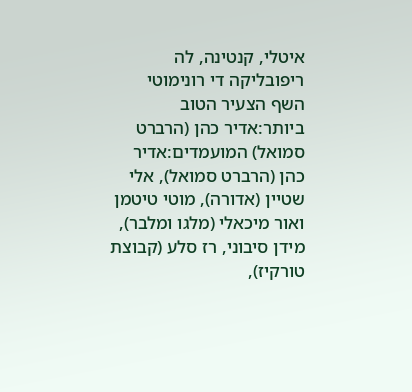איטלי, קנטינה, לה ריפובליקה די רונימוטי
השף הצעיר הטוב ביותר:אדיר כהן (הרברט סמואל) המועמדים:אדיר כהן (הרברט סמואל), אלי שטיין (אדורה), מוטי טיטמן ואור מיכאלי (מלגו ומלבר), מידן סיבוני, רז סלע (קבוצת טורקיז),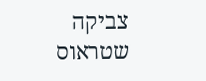צביקה שטראוס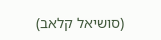(סושיאל קלאב)